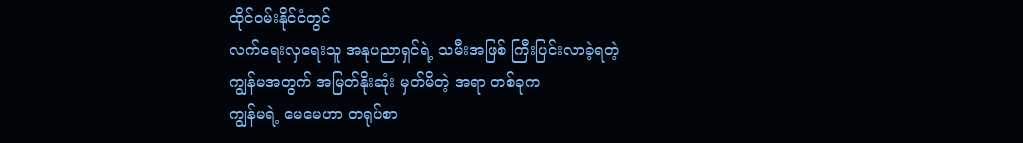ထိုင်ဝမ်းနိုင်ငံတွင်
လက်ရေးလှရေးသူ အနုပညာရှင်ရဲ့ သမီးအဖြစ် ကြီးပြင်းလာခဲ့ရတဲ့
ကျွန်မအတွက် အမြတ်နိုးဆုံး မှတ်မိတဲ့ အရာ တစ်ခုက
ကျွန်မရဲ့ မေမေဟာ တရုပ်စာ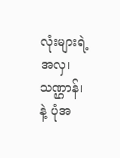လုံးများရဲ့ အလှ၊ သဏ္ဌာန်၊ နဲ့ ပုံအ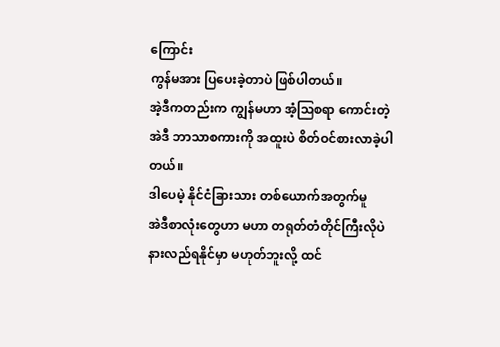ကြောင်း
ကွန်မအား ပြပေးခဲ့တာပဲ ဖြစ်ပါတယ်။
အဲ့ဒီကတည်းက ကျွန်မဟာ အံ့ဩစရာ ကောင်းတဲ့
အဲဒီ ဘာသာစကားကို အထူးပဲ စိတ်ဝင်စားလာခဲ့ပါတယ်။
ဒါပေမဲ့ နိုင်ငံခြားသား တစ်ယောက်အတွက်မူ
အဲဒီစာလုံးတွေဟာ မဟာ တရုတ်တံတိုင်ကြီးလိုပဲ နားလည်ရနိုင်မှာ မဟုတ်ဘူးလို့ ထင်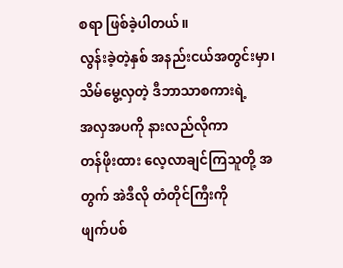စရာ ဖြစ်ခဲ့ပါတယ်။
လွန်းခဲ့တဲ့နှစ် အနည်းငယ်အတွင်းမှာ၊ သိမ်မွေ့လှတဲ့ ဒီဘာသာစကားရဲ့
အလှအပကို နားလည်လိုကာ
တန်ဖိုးထား လေ့လာချင်ကြသူတို့ အတွက် အဲဒီလို တံတိုင်ကြီးကို
ဖျက်ပစ်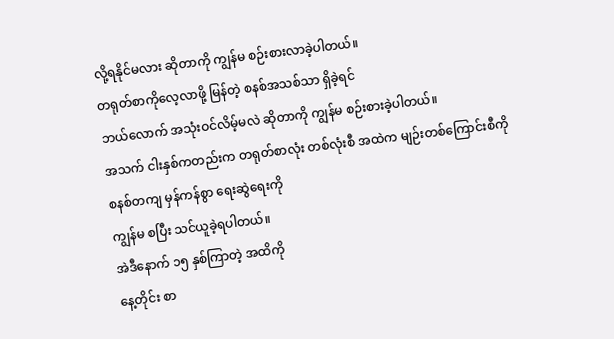လို့ရနိုင်မလား ဆိုတာကို ကျွန်မ စဉ်းစားလာခဲ့ပါတယ်။
တရုတ်စာကိုလေ့လာဖို့ မြန်တဲ့ စနစ်အသစ်သာ ရှိခဲ့ရင်
ဘယ်လောက် အသုံးဝင်လိမ့်မလဲ ဆိုတာကို ကျွန်မ စဉ်းစားခဲ့ပါတယ်။
အသက် ငါးနှစ်ကတည်းက တရုတ်စာလုံး တစ်လုံးစီ အထဲက မျဉ်းတစ်ကြောင်းစီကို
စနစ်တကျ မှန်ကန်စွာ ရေးဆွဲရေးကို
ကျွန်မ စပြီး သင်ယူခဲ့ရပါတယ်။
အဲဒီနောက် ၁၅ နှစ်ကြာတဲ့ အထိကို
နေ့တိုင်း စာ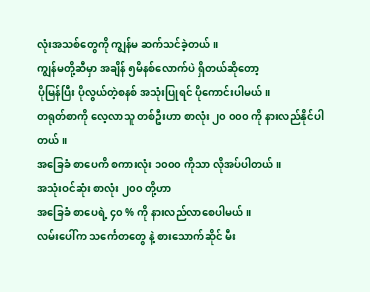လုံးအသစ်တွေကို ကျွန်မ ဆက်သင်ခဲ့တယ်။
ကျွန်မတို့ဆီမှာ အချိန် ၅မိနစ်လောက်ပဲ ရှိတယ်ဆိုတော့
ပိုမြန်ပြီး ပိုလွယ်တဲ့စနစ် အသုံးပြုရင် ပိုကောင်းပါမယ်။
တရုတ်စာကို လေ့လာသူ တစ်ဦးဟာ စာလုံး ၂၀ ၀၀၀ ကို နားလည်နိုင်ပါတယ်။
အခြေခံ စာပေကိ စကားလုံး ၁၀၀၀ ကိုသာ လိုအပ်ပါတယ်။
အသုံးဝင်ဆုံး စာလုံး ၂၀၀ တို့ဟာ
အခြေခံ စာပေရဲ့ ၄၀ % ကို နားလည်လာစေပါမယ်။
လမ်းပေါ်က သင်္ကေတတွေ နဲ့ စားသောက်ဆိုင် မီး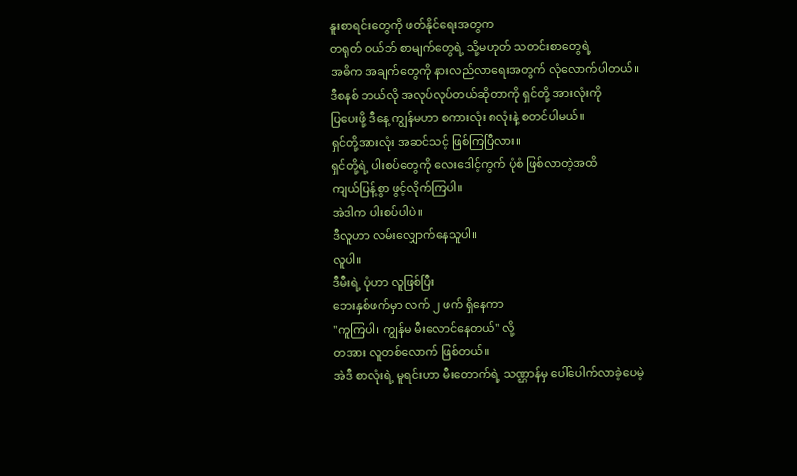နူးစာရင်းတွေကို ဖတ်နိုင်ရေးအတွက
တရုတ် ဝယ်ဘ် စာမျက်တွေရဲ့ သို့မဟုတ် သတင်းစာတွေရဲ့
အဓိက အချက်တွေကို နားလည်လာရေးအတွက် လုံလောက်ပါတယ်။
ဒီစနစ် ဘယ်လို အလုပ်လုပ်တယ်ဆိုတာကို ရှင်တို့ အားလုံးကို
ပြပေးဖို့ ဒီနေ့ ကျွန်မဟာ စကားလုံး ၈လုံးနဲ့ စတင်ပါမယ်။
ရှင်တို့အားလုံး အဆင်သင့် ဖြစ်ကြပြီလား။
ရှင်တို့ရဲ့ ပါးစပ်တွေကို လေးဒေါင့်ကွက် ပုံစံ ဖြစ်လာတဲ့အထိ
ကျယ်ပြန့်စွာ ဖွင့်လိုက်ကြပါ။
အဲဒါက ပါးစပ်ပါပဲ။
ဒီလူဟာ လမ်းလျှောက်နေသူပါ။
လူပါ။
ဒီမီးရဲ့ ပုံဟာ လူဖြစ်ပြီး
ဘေးနှစ်ဖက်မှာ လက် ၂ ဖက် ရှိနေကာ
"ကူကြပါ၊ ကျွန်မ မီးလောင်နေတယ်" လို့
တအား လူတစ်လောက် ဖြစ်တယ်။
အဲဒီ စာလုံးရဲ့ မူရင်းဟာ မီးတောက်ရဲ့ သဏ္ဌာန်မှ ပေါ်ပေါက်လာခဲ့ပေမဲ့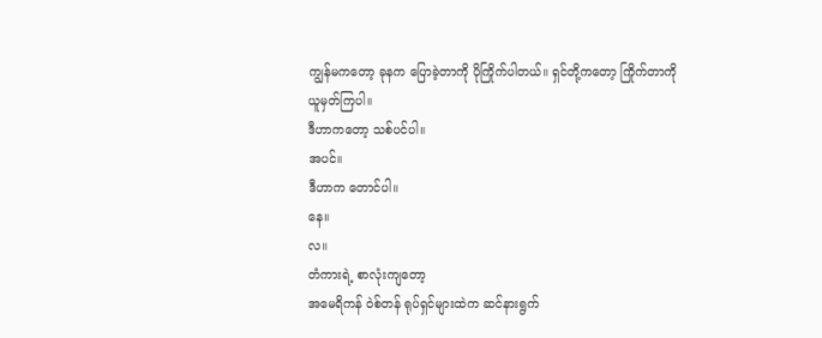ကျွန်မကတော့ ခုနက ပြောခဲ့တာကို ပိုကြိုက်ပါတယ်။ ရှင်တို့ကတော့ ကြိုက်တာကို ယူမှတ်ကြပါ။
ဒီဟာကတော့ သစ်ပင်ပါ။
အပင်။
ဒီဟာက တောင်ပါ။
နေ။
လ။
တံကားရဲ့ စာလုံးကျတော့
အမေရိကန် ဝဲစ်တန် ရုပ်ရှင်များထဲက ဆင်နားရွက်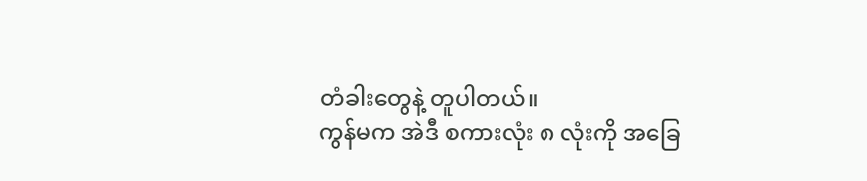တံခါးတွေနဲ့ တူပါတယ်။
ကွန်မက အဲဒီ စကားလုံး ၈ လုံးကို အခြေ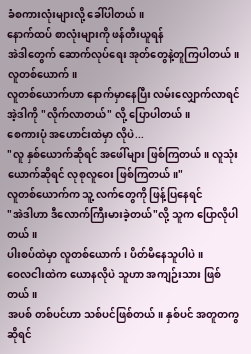ခံစကားလုံးများလို့ ခေါ်ပါတယ်။
နောက်ထပ် စာလုံးများကို ဖန်တီးယူရန်
အဲဒါတွေက် ဆောက်လုပ်ရေး အုတ်တွေနဲ့တူကြပါတယ်။
လူတစ်ယောက်။
လူတစ်ယောက်ဟာ နောက်မှာနေပြီး လမ်းလျှောက်လာရင် အဲ့ဒါကို "လိုက်လာတယ်" လို့ ပြောပါတယ်။
စေကားပုံ အဟောင်းထဲမှာ လိုပဲ...
"လူ နှစ်ယောက်ဆိုရင် အဖေါ်များ ဖြစ်ကြတယ်။ လူသုံးယောက်ဆိုရင် လုစုလူဝေး ဖြစ်ကြတယ်။"
လူတစ်ယောက်က သူ့ လက်တွေကို ဖြန့်ပြနေရင်
"အဲဒါဟာ ဒီလောက်ကြီးမားခဲ့တယ်"လို့ သူက ပြောလိုပါတယ်။
ပါးစပ်ထဲမှာ လူတစ်ယောက်၊ ပိတ်မိနေသူပါပဲ။
ဝေလငါးထဲက ယောနလိုပဲ သူဟာ အကျဉ်းသား ဖြစ်တယ်။
အပစ် တစ်ပင်ဟာ သစ်ပင်ဖြစ်တယ်။ နှစ်ပင် အတူတကွဆိုရင်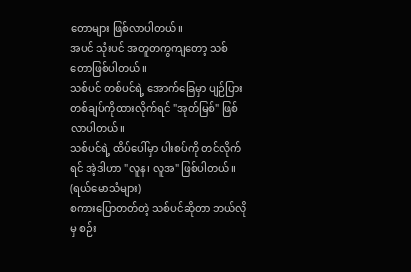တောများ ဖြစ်လာပါတယ်။
အပင် သုံးပင် အတူတကွကျတော့ သစ်တောဖြစ်ပါတယ်။
သစ်ပင် တစ်ပင်ရဲ့ အောက်ခြေမှာ ပျဉ်ပြားတစ်ချပ်ကိုထားလိုက်ရင် "အုတ်မြစ်" ဖြစ်လာပါတယ်။
သစ်ပင်ရဲ့ ထိပ်ပေါ်မှာ ပါးစပ်ကို တင်လိုက်ရင် အဲ့ဒါဟာ "လူန၊ လူအ" ဖြစ်ပါတယ်။ (ရယ်မောသံများ)
စကားပြောတတ်တဲ့ သစ်ပင်ဆိုတာ ဘယ်လိုမှ စဉ်း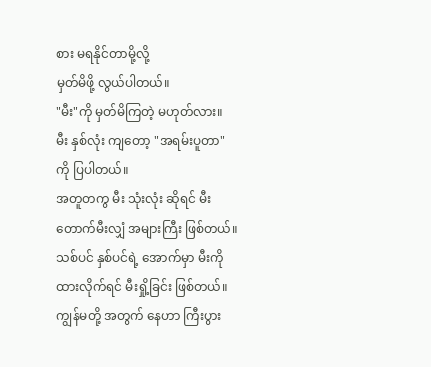စား မရနိုင်တာမို့လို့
မှတ်မိဖို့ လွယ်ပါတယ်။
"မီး"ကို မှတ်မိကြတဲ့ မဟုတ်လား။
မီး နှစ်လုံး ကျတော့ "အရမ်းပူတာ" ကို ပြပါတယ်။
အတူတကွ မီး သုံးလုံး ဆိုရင် မီးတောက်မီးလျှံ အများကြီး ဖြစ်တယ်။
သစ်ပင် နှစ်ပင်ရဲ့ အောက်မှာ မီးကို ထားလိုက်ရင် မီးရှို့ခြင်း ဖြစ်တယ်။
ကျွန်မတို့ အတွက် နေဟာ ကြီးပွား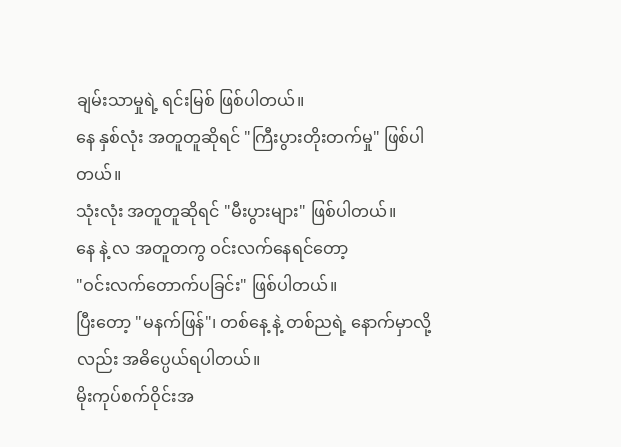ချမ်းသာမှုရဲ့ ရင်းမြစ် ဖြစ်ပါတယ်။
နေ နှစ်လုံး အတူတူဆိုရင် "ကြီးပွားတိုးတက်မှု" ဖြစ်ပါတယ်။
သုံးလုံး အတူတူဆိုရင် "မီးပွားများ" ဖြစ်ပါတယ်။
နေ နဲ့ လ အတူတကွ ဝင်းလက်နေရင်တော့
"ဝင်းလက်တောက်ပခြင်း" ဖြစ်ပါတယ်။
ပြီးတော့ "မနက်ဖြန်"၊ တစ်နေ့ နဲ့ တစ်ညရဲ့ နောက်မှာလို့လည်း အဓိပ္ပေယ်ရပါတယ်။
မိုးကုပ်စက်ဝိုင်းအ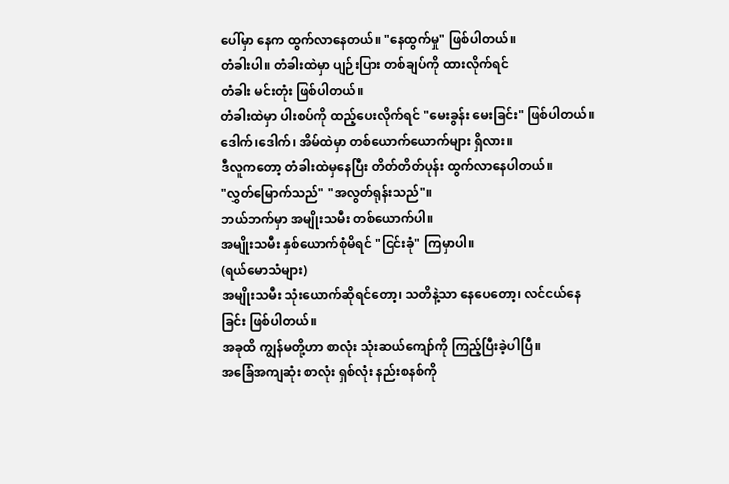ပေါ်မှာ နေက ထွက်လာနေတယ်။ "နေထွက်မှု" ဖြစ်ပါတယ်။
တံခါးပါ။ တံခါးထဲမှာ ပျဉ်းပြား တစ်ချပ်ကို ထားလိုက်ရင်
တံခါး မင်းတုံး ဖြစ်ပါတယ်။
တံခါးထဲမှာ ပါးစပ်ကို ထည့်ပေးလိုက်ရင် "မေးခွန်း မေးခြင်း" ဖြစ်ပါတယ်။
ဒေါက်၊ဒေါက်၊ အိမ်ထဲမှာ တစ်ယောက်ယောက်များ ရှိလား။
ဒီလူကတော့ တံခါးထဲမှနေပြီး တိတ်တိတ်ပုန်း ထွက်လာနေပါတယ်။
"လွှတ်မြောက်သည်" "အလွတ်ရုန်းသည်"။
ဘယ်ဘက်မှာ အမျိုးသမီး တစ်ယောက်ပါ။
အမျိုးသမီး နှစ်ယောက်စုံမိရင် "ငြင်းခုံ" ကြမှာပါ။
(ရယ်မောသံများ)
အမျိုးသမီး သုံးယောက်ဆိုရင်တော့၊ သတိနဲ့သာ နေပေတော့၊ လင်ငယ်နေခြင်း ဖြစ်ပါတယ်။
အခုထိ ကျွန်မတို့ဟာ စာလုံး သုံးဆယ်ကျော်ကို ကြည့်ပြီးခဲ့ပါပြီ။
အခြေံအကျဆုံး စာလုံး ရှစ်လုံး နည်းစနစ်ကို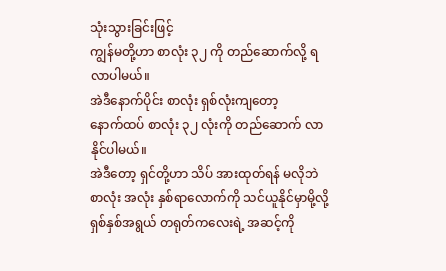သုံးသွားခြင်းဖြင့်
ကျွန်မတို့ဟာ စာလုံး ၃၂ ကို တည်ဆောက်လို့ ရလာပါမယ်။
အဲဒီနောက်ပိုင်း စာလုံး ရှစ်လုံးကျတော့
နောက်ထပ် စာလုံး ၃၂ လုံးကို တည်ဆောက် လာနိုင်ပါမယ်။
အဲဒီတော့ ရှင်တို့ဟာ သိပ် အားထုတ်ရန် မလိုဘဲ
စာလုံး အလုံး နှစ်ရာလောက်ကို သင်ယူနိုင်မှာမို့လို့
ရှစ်နှစ်အရွယ် တရုတ်ကလေးရဲ့ အဆင့်ကို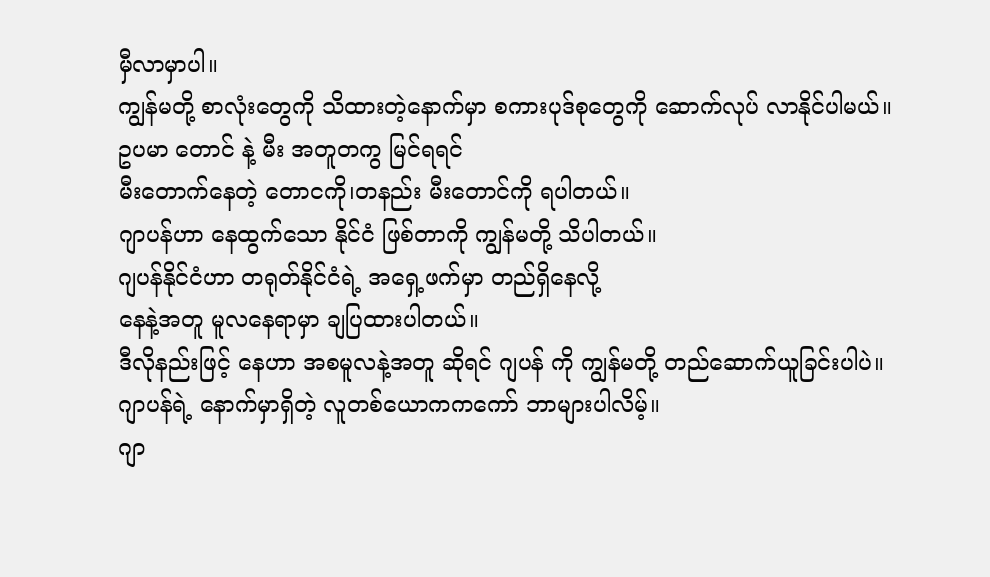မှီလာမှာပါ။
ကျွန်မတို့ စာလုံးတွေကို သိထားတဲ့နောက်မှာ စကားပုဒ်စုတွေကို ဆောက်လုပ် လာနိုင်ပါမယ်။
ဥပမာ တောင် နဲ့ မီး အတူတကွ မြင်ရရင်
မီးတောက်နေတဲ့ တောငကို၊တနည်း မီးတောင်ကို ရပါတယ်။
ဂျာပန်ဟာ နေထွက်သော နိုင်ငံ ဖြစ်တာကို ကျွန်မတို့ သိပါတယ်။
ဂျပန်နိုင်ငံဟာ တရုတ်နိုင်ငံရဲ့ အရှေ့ဖက်မှာ တည်ရှိနေလို့
နေနဲ့အတူ မူလနေရာမှာ ချပြထားပါတယ်။
ဒီလိုနည်းဖြင့် နေဟာ အစမူလနဲ့အတူ ဆိုရင် ဂျပန် ကို ကျွန်မတို့ တည်ဆောက်ယူခြင်းပါပဲ။
ဂျာပန်ရဲ့ နောက်မှာရှိတဲ့ လူတစ်ယောကကကော် ဘာများပါလိမ့်။
ဂျာ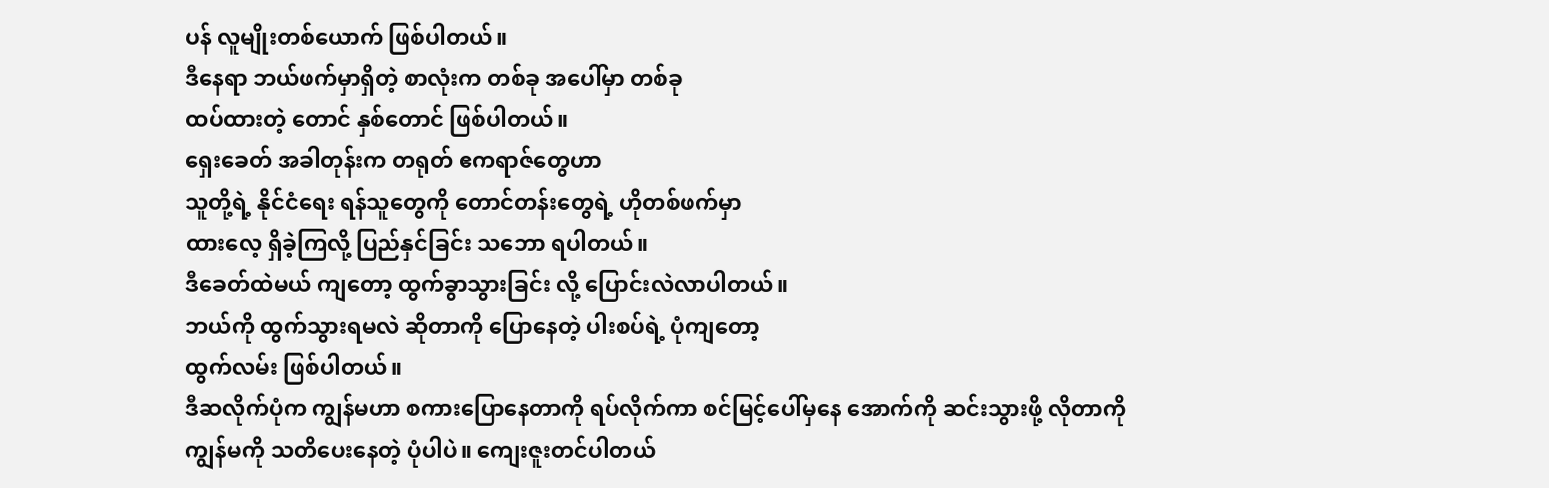ပန် လူမျိုးတစ်ယောက် ဖြစ်ပါတယ်။
ဒီနေရာ ဘယ်ဖက်မှာရှိတဲ့ စာလုံးက တစ်ခု အပေါ်မှာ တစ်ခု
ထပ်ထားတဲ့ တောင် နှစ်တောင် ဖြစ်ပါတယ်။
ရှေးခေတ် အခါတုန်းက တရုတ် ဧကရာဇ်တွေဟာ
သူတို့ရဲ့ နိုင်ငံရေး ရန်သူတွေကို တောင်တန်းတွေရဲ့ ဟိုတစ်ဖက်မှာ
ထားလေ့ ရှိခဲ့ကြလို့ ပြည်နှင်ခြင်း သဘော ရပါတယ်။
ဒီခေတ်ထဲမယ် ကျတော့ ထွက်ခွာသွားခြင်း လို့ ပြောင်းလဲလာပါတယ်။
ဘယ်ကို ထွက်သွားရမလဲ ဆိုတာကို ပြောနေတဲ့ ပါးစပ်ရဲ့ ပုံကျတော့
ထွက်လမ်း ဖြစ်ပါတယ်။
ဒီဆလိုက်ပုံက ကျွန်မဟာ စကားပြောနေတာကို ရပ်လိုက်ကာ စင်မြင့်ပေါ်မှနေ အောက်ကို ဆင်းသွားဖို့ လိုတာကို
ကျွန်မကို သတိပေးနေတဲ့ ပုံပါပဲ။ ကျေးဇူးတင်ပါတယ်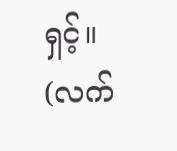ရှင့်။
(လက်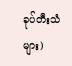ခုပ်တီးသံများ)